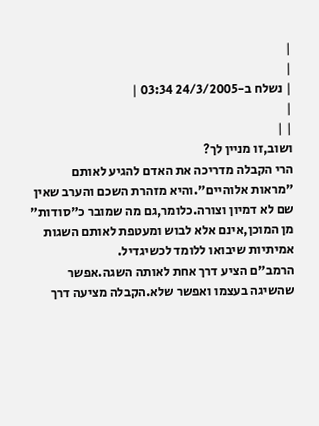|
|
| נשלח ב-24/3/2005 03:34 |
|
| |
ושוב,זו מניין לך?
הרי הקבלה מדריכה את האדם להגיע לאותם "מראות אלוהיים".והיא מזהרת השכם והערב שאין שם לא דמיון וצורה.כלומר,גם מה שמובר כ"סודות" מן המוכן,אינם אלא לבוש ומעטפת לאותם השגות אמיתיות שיבואו ללומד לכשיגדיל.
הרמב"ם הציע דרך אחת לאותה השגה.אפשר שהשיגה בעצמו ואפשר שלא.הקבלה מציעה דרך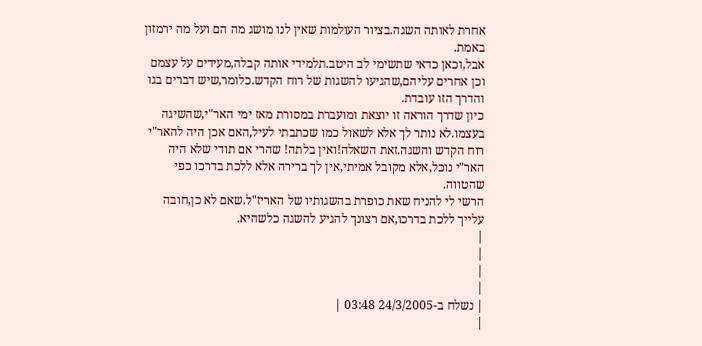אחרת לאותה השגה.בציור העולמות שאין לנו מושג מה הם ועל מה ירמזון באמת.
אבל,וכאן כדאי שתשימי לב היטב.תלמידי אותה קבלה,מעידים על עצמם וכן אחרים עליהם,שהגיעו להשגות של רוח הקדש.כלומר,שיש דברים בגו והדרך הזו עובדת.
כיון שדרך הוראה זו יוצאת ומועברת במסורת מאז ימי האר"י,שהשיגה בעצמו.לא נותר לך אלא לשאול כמו שכתבתי לעיל,האם אכן היה להאר"י רוח הקדש והשגה.זאת השאלה!ואין בלתה! שהרי אם תודי שלא היה האר"י נוכל,אלא מקובל אמיתי,אין לך ברירה אלא ללכת בדרכו כפי שהטווה.
הרשי לי להניח שאת כופרת בהשגותיו של האריז"ל.שאם לא כן,חובה עלייך ללכת בדרכו,אם רצונך להגיע להשגה כלשהיא.
|
|
|
|
| נשלח ב-24/3/2005 03:48 |
|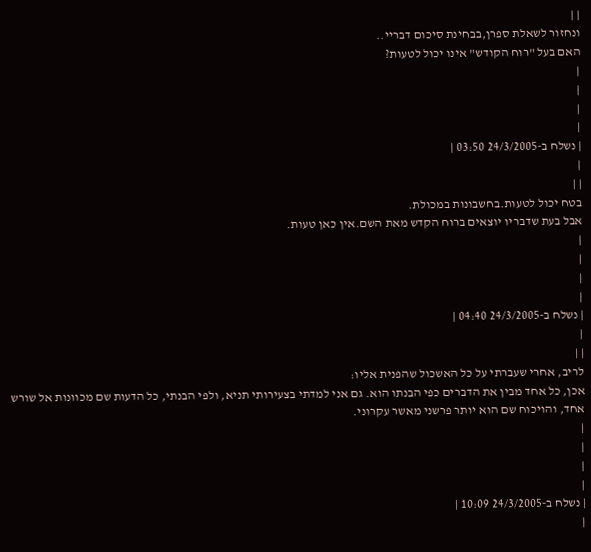| |
ונחזור לשאלת ספרן,בבחינת סיכום דבריי..
האם בעל "רוח הקודש" אינו יכול לטעות?
|
|
|
|
| נשלח ב-24/3/2005 03:50 |
|
| |
בטח יכול לטעות.בחשבונות במכולת.
אבל בעת שדבריו יוצאים ברוח הקדש מאת השם.אין כאן טעות.
|
|
|
|
| נשלח ב-24/3/2005 04:40 |
|
| |
לריב, אחרי שעברתי על כל האשכול שהפנית אליו:
אכן, כל אחד מבין את הדברים כפי הבנתו הוא. גם אני למדתי בצעירותי תניא, ולפי הבנתי, כל הדעות שם מכוונות אל שורש אחד, והויכוח שם הוא יותר פרשני מאשר עקרוני.
|
|
|
|
| נשלח ב-24/3/2005 10:09 |
|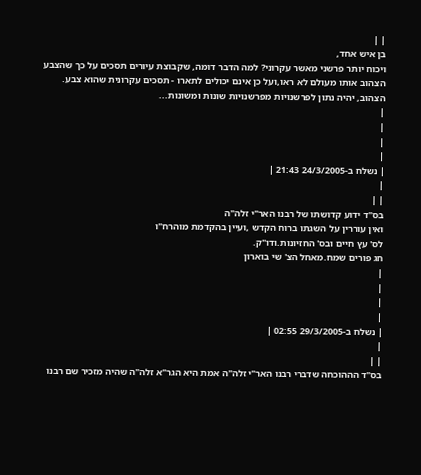| |
בן איש אחד,
ויכוח יותר פרשני מאשר עקרוני? למה הדבר דומה, שקבוצת עיורים תסכים על כך שהצבע הצהוב אותו מעולם לא ראו,ועל כן אינם יכולים לתארו - תסכים עקרונית שהוא צבע.
הצהוב, יהיה נתון לפרשנויות מפרשנויות שונות ומשונות...
|
|
|
|
| נשלח ב-24/3/2005 21:43 |
|
| |
בס"ד ידוע קדושתו של רבנו האר"י זלה"ה
ואין עוררין על השגתו ברוח הקדש ,ועיין בהקדמת מוהרח"ו
לס' עץ חיים ובס' החזיונות.ודו"ק.
חג פורים שמח.מאחל הצ' שי בוארון
|
|
|
|
| נשלח ב-29/3/2005 02:55 |
|
| |
בס"ד הההוכחה שדברי רבנו האר"י זלה"ה אמת היא הגר"א זלה"ה שהיה מזכיר שם רבנו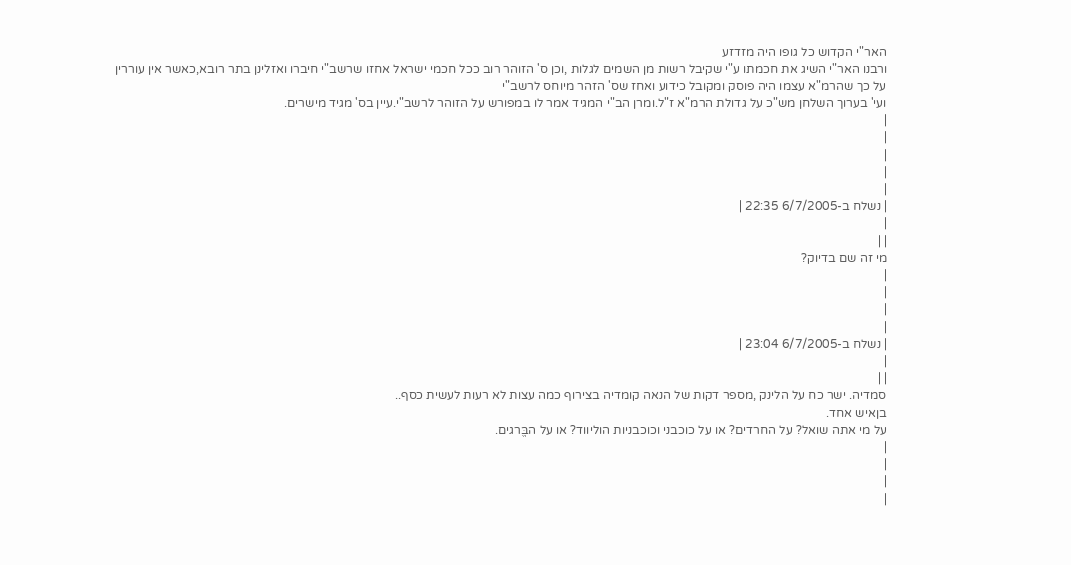האר"י הקדוש כל גופו היה מזדזע
ורבנו האר"י השיג את חכמתו ע"י שקיבל רשות מן השמים לגלות ,וכן ס' הזוהר רוב ככל חכמי ישראל אחזו שרשב"י חיברו ואזלינן בתר רובא,כאשר אין עוררין על כך שהרמ"א עצמו היה פוסק ומקובל כידוע ואחז שס' הזהר מיוחס לרשב"י
ועי' בערוך השלחן מש"כ על גדולת הרמ"א ז"ל.ומרן הב"י המגיד אמר לו במפורש על הזוהר לרשב"י.עיין בס' מגיד מישרים.
|
|
|
|
|
| נשלח ב-6/7/2005 22:35 |
|
| |
מי זה שם בדיוק?
|
|
|
|
| נשלח ב-6/7/2005 23:04 |
|
| |
סמדיה. ישר כח על הלינק ,מספר דקות של הנאה קומדיה בצירוף כמה עצות לא רעות לעשית כסף..
בןאיש אחד.
על מי אתה שואל? על החרדים? או על כוכבני וכוכבניות הוליווד? או על הבֱּרגים.
|
|
|
|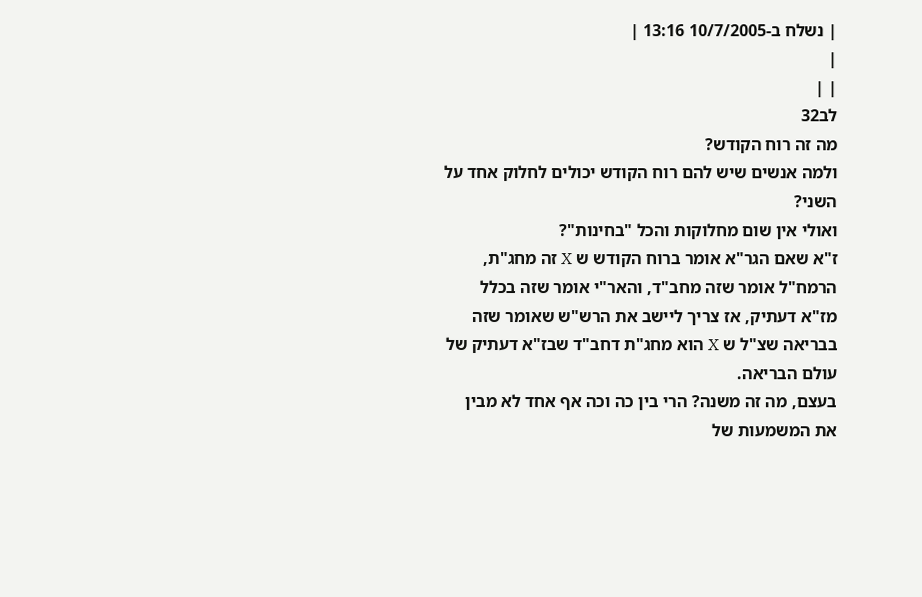| נשלח ב-10/7/2005 13:16 |
|
| |
לב32
מה זה רוח הקודש?
ולמה אנשים שיש להם רוח הקודש יכולים לחלוק אחד על השני?
ואולי אין שום מחלוקות והכל "בחינות"?
ז"א שאם הגר"א אומר ברוח הקודש ש X זה מחג"ת, הרמח"ל אומר שזה מחב"ד, והאר"י אומר שזה בכלל מז"א דעתיק, אז צריך ליישב את הרש"ש שאומר שזה בבריאה שצ"ל ש X הוא מחג"ת דחב"ד שבז"א דעתיק של עולם הבריאה.
בעצם, מה זה משנה? הרי בין כה וכה אף אחד לא מבין את המשמעות של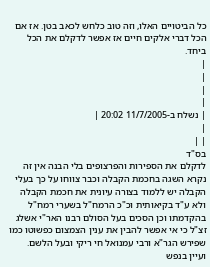כל הביטויים האלו, וזה טוב כלחש לכאב בטן. אז אם הכל דברי אלקים חיים אז אפשר לדקלם את הכל ביחד.
|
|
|
|
| נשלח ב-11/7/2005 20:02 |
|
| |
בס"ד
לדקלם את הספירות והפרצופים בלי הבנה אין זה נקרא השגה בחכמת הקבלה וכבר צווחו על כך בעלי הקבלה יש ללמוד בצורה עיונית את חכמת הקבלה ולא ע"ד בקיאותית וכ"כ הרמח"ל בשערי רמח"ל בהקדמתו וכן הסכים בעל הסולם רבנו האר"י אשלג זצ"ל כי אי אפשר להבין את ענין הצמצום כפשוטו כמו שפירש הגר"א ורבי עמנואל חי ריקי ובעל הלשם.
ועיין בנפש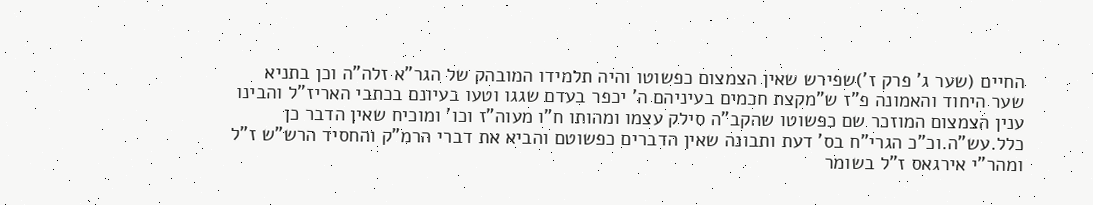החיים (שער ג' פרק ז')שפירש שאין הצמצום כפשוטו והיה תלמידו המובהק של הגר"א זלה"ה וכן בתניא שער היחוד והאמונה פ"ז ש"מקצת חכמים בעיניהם ה' יכפר בעדם שגגו וטעו בעיונם בכתבי האריז"ל והבינו ענין הצמצום המוזכר שם כפשוטו שהקב"ה סילק עצמו ומהותו ח"ו מעוה"ז וכו' ומוכיח שאין הדבר כן כלל.עש"ה.וכ"כ הגרי"ח בס' דעת ותבונה שאין הדברים כפשוטם והביא את דברי הרמ"ק והחסיד הרש"ש ז"ל ומהר"י אירגאס ז"ל בשומר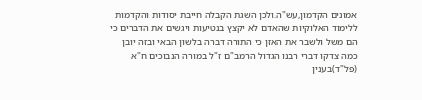אמונים הקדמון,עש"ה.ולכן השגת הקבלה חייבת יסודות והקדמות ללימוד האלוקיות שהאדם לא יקצץ בנטיעות ויגשים את הדברים כי הם משל ולשבר את האזן כי התורה דברה בלשון הבאי ובזה יובן כמה צדקו דברי רבנו הגדול הרמב"ם ז"ל במורה הנבוכים ח"א (פל"ד)בענין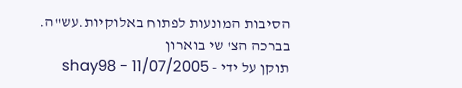הסיבות המונעות לפתוח באלוקיות.עש"ה.
בברכה הצ' שי בוארון
תוקן על ידי - shay98 - 11/07/2005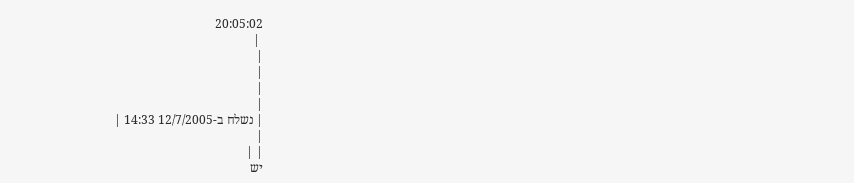20:05:02
 |
|
|
|
|
| נשלח ב-12/7/2005 14:33 |
|
| |
יש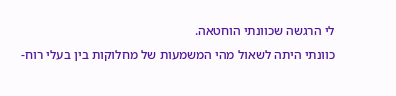לי הרגשה שכוונתי הוחטאה.
כוונתי היתה לשאול מהי המשמעות של מחלוקות בין בעלי רוח-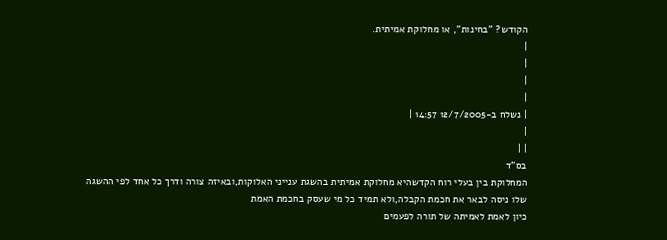הקודש? "בחינות", או מחלוקת אמיתית.
|
|
|
|
| נשלח ב-12/7/2005 14:57 |
|
| |
בס"ד
המחלוקת בין בעלי רוח הקדשהיא מחלוקת אמיתית בהשגת ענייני האלוקות,ובאיזה צורה ודרך כל אחד לפי ההשגה שלו ניסה לבאר את חכמת הקבלה,ולא תמיד כל מי שעסק בחכמת האמת
כיון לאמת לאמיתה של תורה לפעמים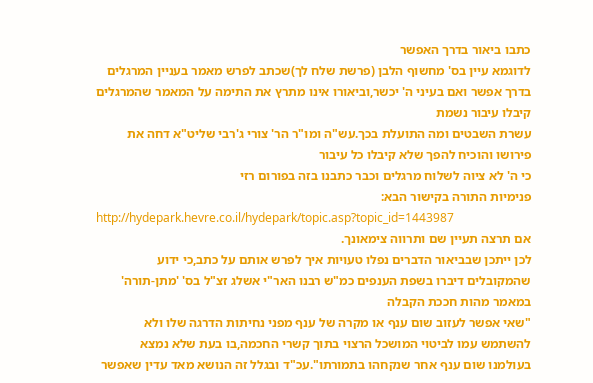כתבו ביאור בדרך האפשר
לדוגמא עיין בס' מחשוף הלבן (פרשת שלח לך)שכתב לפרש מאמר בעניין המרגלים בדרך אפשר ואם בעיני ה' יכשר,וביאורו אינו מתרץ את התימה על המאמר שהמרגלים קיבלו עיבור נשמת
עשרת השבטים ומה התועלת בכך.עש"ה ומו"ר הר' צורי ג'רבי שליט"א דחה את פירושו והוכיח להפך שלא קיבלו כל עיבור
כי ה' לא ציוה לשלוח מרגלים וכבר כתבנו בזה בפורום רזי
פנימיות התורה בקישור הבא:
http://hydepark.hevre.co.il/hydepark/topic.asp?topic_id=1443987
אם תרצה תעיין שם ותרווה צימאונך.
לכן ייתכן שבביאור הדברים נפלו טעויות איך לפרש אותם על כתב,כי ידוע שהמקובלים דיברו בשפת הענפים כמ"ש רבנו האר"י אשלג זצ"ל בס' 'מתן-תורה' במאמר מהות חככת הקבלה
"שאי אפשר לעזוב שום ענף או מקרה של ענף מפני נחיתות הדרגה שלו ולא להשתמש עמו לביטוי המושכל הרצוי בתוך קשרי החכמה,בו בעת שלא נמצא בעולמנו שום ענף אחר שנקחהו בתמורתו".עכ"ד ובגלל זה הנושא מאד עדין שאפשר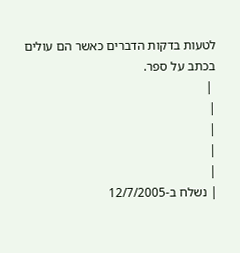לטעות בדקות הדברים כאשר הם עולים בכתב על ספר.
 |
|
|
|
|
| נשלח ב-12/7/2005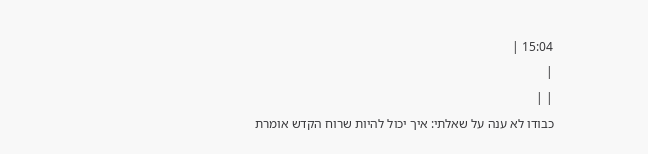15:04 |
|
| |
כבודו לא ענה על שאלתי: איך יכול להיות שרוח הקדש אומרת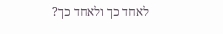לאחד כך ולאחד כך?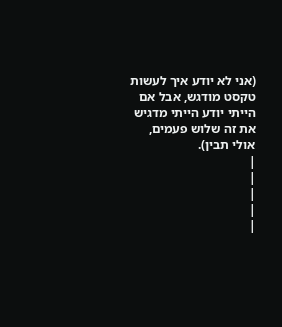(אני לא יודע איך לעשות טקסט מודגש, אבל אם הייתי יודע הייתי מדגיש את זה שלוש פעמים, אולי תבין).
|
|
|
|
|